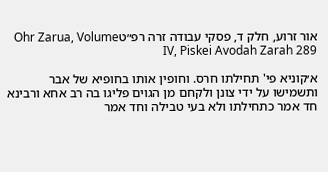אור זרוע, חלק ד, פסקי עבודה זרה רפ״טOhr Zarua, Volume IV, Piskei Avodah Zarah 289

א׳קוניא פי' תחילתו חרס. וחופין אותו בחופיא של אבר ותשמישו על ידי צונן ולקחם מן הגוים פליגו בה רב אחא ורבינא חד אמר כתחילתו ולא בעי טבילה וחד אמר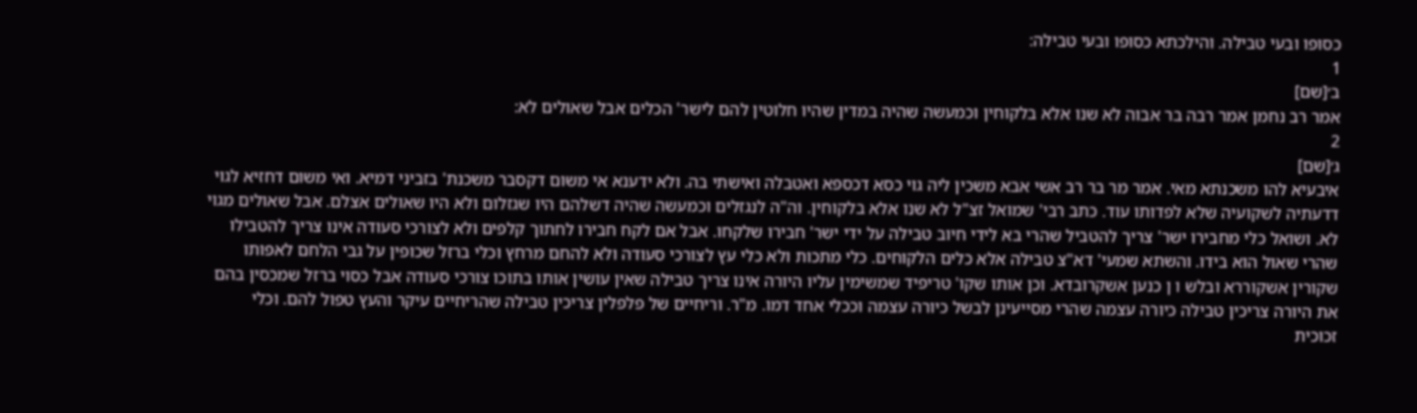כסופו ובעי טבילה. והילכתא כסופו ובעי טבילה:
1
ב׳[שם]
אמר רב נחמן אמר רבה בר אבוה לא שנו אלא בלקוחין וכמעשה שהיה במדין שהיו חלוטין להם לישר' הכלים אבל שאולים לא:
2
ג׳[שם]
איבעיא להו משכנתא מאי. אמר מר בר רב אשי אבא משכין ליה גוי כסא דכספא ואטבלה ואישתי בה. ולא ידענא אי משום דקסבר משכנת' בזביני דמיא. ואי משום דחזיא לגוי דדעתיה לשקועיה שלא לפדותו עוד. כתב רבי' שמואל זצ"ל לא שנו אלא בלקוחין. וה"ה לנגזלים וכמעשה שהיה דשלהם היו שגזלום ולא היו שאולים אצלם. אבל שאולים מגוי לא. ושואל כלי מחבירו ישר' צריך להטביל שהרי בא לידי חיוב טבילה על ידי ישר' חבירו שלקחו. אבל אם לקח חבירו לחתוך קלפים ולא לצורכי סעודה אינו צריך להטבילו שהרי שאול הוא בידו. והשתא שמעי' דא"צ טבילה אלא כלים הלקוחים. כלי מתכות ולא כלי עץ לצורכי סעודה ולא להחם מרחץ וכלי ברזל שכופין על גבי הלחם לאפותו שקורין אשקוררא ובלש ו ן כנען אשקרובדא. וכן אותו שקו' טריפיד שמשימין עליו היורה אינו צריך טבילה שאין עושין אותו בתוכו צורכי סעודה אבל כסוי ברזל שמכסין בהם את היורה צריכין טבילה כיורה עצמה שהרי מסייעינן לבשל כיורה עצמה וככלי אחד דמו. מ"ר. וריחיים של פלפלין צריכין טבילה שהריחיים עיקר והעץ טפול להם. וכלי זכוכית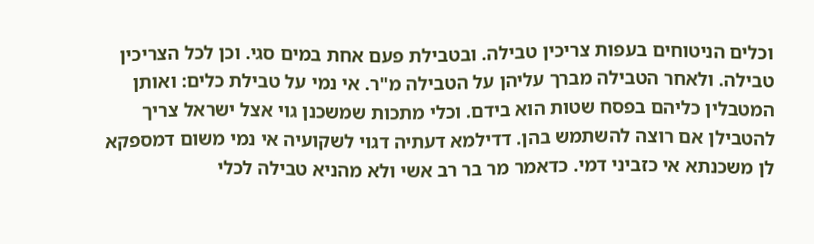וכלים הניטוחים בעפות צריכין טבילה. ובטבילת פעם אחת במים סגי. וכן לכל הצריכין טבילה. ולאחר הטבילה מברך עליהן על הטבילה מ"ר. אי נמי על טבילת כלים: ואותן המטבלין כליהם בפסח שטות הוא בידם. וכלי מתכות שמשכנן גוי אצל ישראל צריך להטבילן אם רוצה להשתמש בהן. דדילמא דעתיה דגוי לשקועיה אי נמי משום דמספקא לן משכנתא אי כזביני דמי. כדאמר מר בר רב אשי ולא מהניא טבילה לכלי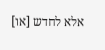אלא לחדש [או]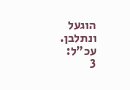הוגעל ונתלבן. עכ"ל:
3